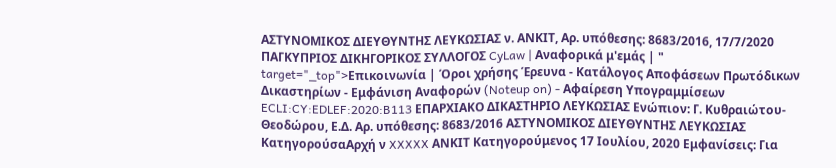ΑΣΤΥΝΟΜΙΚΟΣ ΔΙΕΥΘΥΝΤΗΣ ΛΕΥΚΩΣΙΑΣ ν. ΑΝΚΙΤ, Αρ. υπόθεσης: 8683/2016, 17/7/2020 ΠΑΓΚΥΠΡΙΟΣ ΔΙΚΗΓΟΡΙΚΟΣ ΣΥΛΛΟΓΟΣ CyLaw | Αναφορικά μ'εμάς | " target="_top">Επικοινωνία | Όροι χρήσης Έρευνα - Κατάλογος Αποφάσεων Πρωτόδικων Δικαστηρίων - Εμφάνιση Αναφορών (Noteup on) - Αφαίρεση Υπογραμμίσεων ECLI:CY:EDLEF:2020:B113 ΕΠΑΡΧΙΑΚΟ ΔΙΚΑΣΤΗΡΙΟ ΛΕΥΚΩΣΙΑΣ Ενώπιον: Γ. Κυθραιώτου-Θεοδώρου, Ε.Δ. Αρ. υπόθεσης: 8683/2016 ΑΣΤΥΝΟΜΙΚΟΣ ΔΙΕΥΘΥΝΤΗΣ ΛΕΥΚΩΣΙΑΣ ΚατηγορούσαΑρχή ν XXXXX ΑΝΚΙΤ Κατηγορούμενος 17 Ιουλίου, 2020 Εμφανίσεις: Για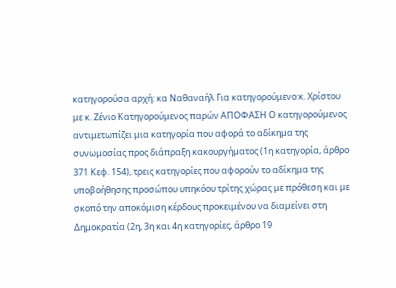κατηγορούσα αρχή: κα Ναθαναήλ Για κατηγορούμενο:κ. Χρίστου με κ. Ζένιο Κατηγορούμενος παρών ΑΠΟΦΑΣΗ Ο κατηγορούμενος αντιμετωπίζει μια κατηγορία που αφορά το αδίκημα της συνωμοσίας προς διάπραξη κακουργήματος (1η κατηγορία, άρθρο 371 Κεφ. 154), τρεις κατηγορίες που αφορούν το αδίκημα της υποβοήθησης προσώπου υπηκόου τρίτης χώρας με πρόθεση και με σκοπό την αποκόμιση κέρδους προκειμένου να διαμείνει στη Δημοκρατία (2η, 3η και 4η κατηγορίες, άρθρο 19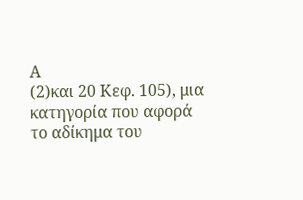Α
(2)και 20 Κεφ. 105), μια κατηγορία που αφορά το αδίκημα του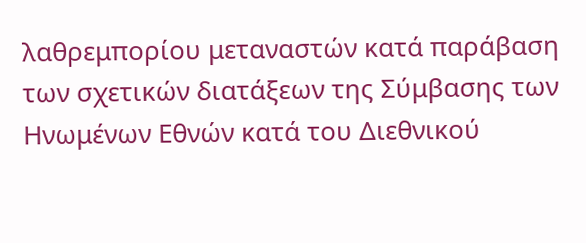λαθρεμπορίου μεταναστών κατά παράβαση των σχετικών διατάξεων της Σύμβασης των Ηνωμένων Εθνών κατά του Διεθνικού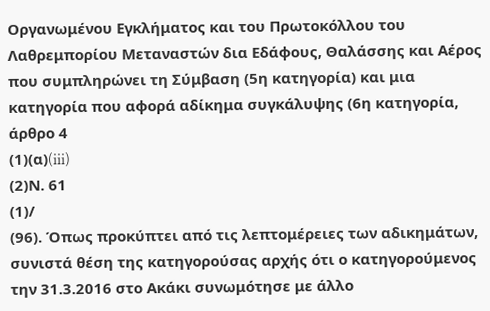Οργανωμένου Εγκλήματος και του Πρωτοκόλλου του Λαθρεμπορίου Μεταναστών δια Εδάφους, Θαλάσσης και Αέρος που συμπληρώνει τη Σύμβαση (5η κατηγορία) και μια κατηγορία που αφορά αδίκημα συγκάλυψης (6η κατηγορία, άρθρο 4
(1)(α)(iii)
(2)Ν. 61
(1)/
(96). Όπως προκύπτει από τις λεπτομέρειες των αδικημάτων, συνιστά θέση της κατηγορούσας αρχής ότι ο κατηγορούμενος την 31.3.2016 στο Ακάκι συνωμότησε με άλλο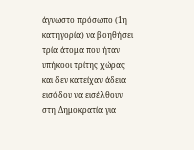άγνωστο πρόσωπο (1η κατηγορία) να βοηθήσει τρία άτομα που ήταν υπήκοοι τρίτης χώρας και δεν κατείχαν άδεια εισόδου να εισέλθουν στη Δημοκρατία για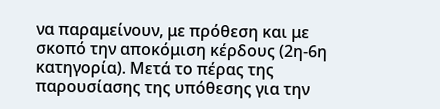να παραμείνουν, με πρόθεση και με σκοπό την αποκόμιση κέρδους (2η-6η κατηγορία). Μετά το πέρας της παρουσίασης της υπόθεσης για την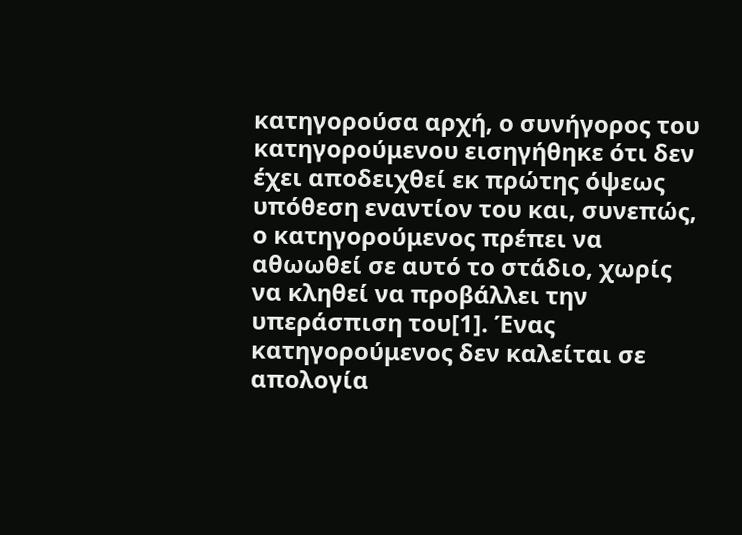κατηγορούσα αρχή, ο συνήγορος του κατηγορούμενου εισηγήθηκε ότι δεν έχει αποδειχθεί εκ πρώτης όψεως υπόθεση εναντίον του και, συνεπώς, ο κατηγορούμενος πρέπει να αθωωθεί σε αυτό το στάδιο, χωρίς να κληθεί να προβάλλει την υπεράσπιση του[1]. Ένας κατηγορούμενος δεν καλείται σε απολογία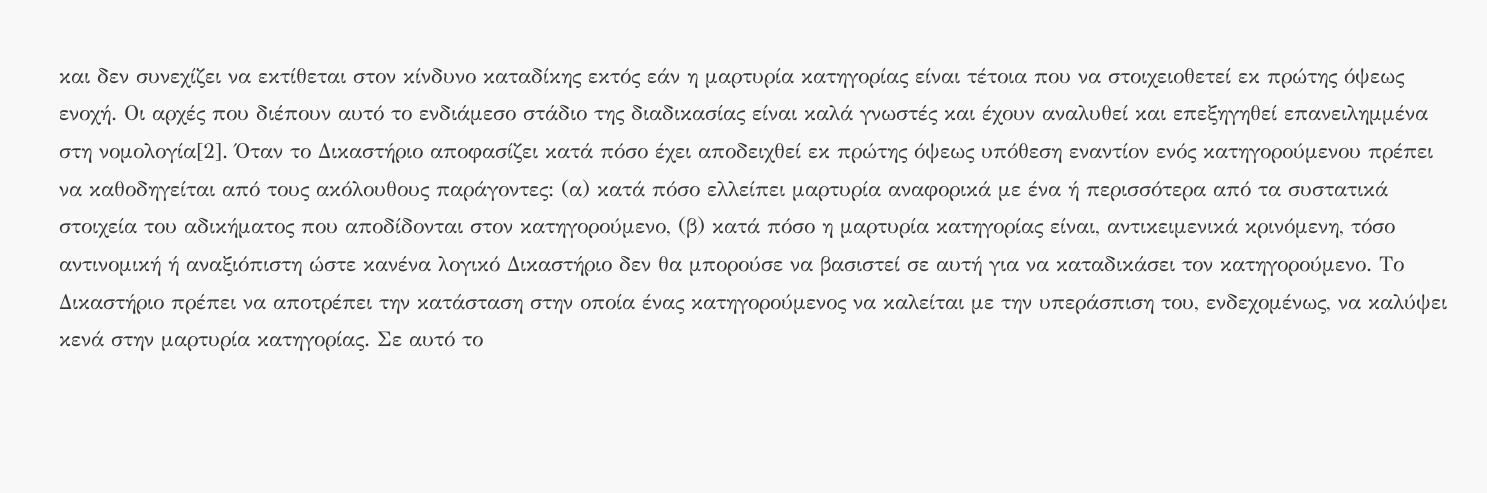και δεν συνεχίζει να εκτίθεται στον κίνδυνο καταδίκης εκτός εάν η μαρτυρία κατηγορίας είναι τέτοια που να στοιχειοθετεί εκ πρώτης όψεως ενοχή. Οι αρχές που διέπουν αυτό το ενδιάμεσο στάδιο της διαδικασίας είναι καλά γνωστές και έχουν αναλυθεί και επεξηγηθεί επανειλημμένα στη νομολογία[2]. Όταν το Δικαστήριο αποφασίζει κατά πόσο έχει αποδειχθεί εκ πρώτης όψεως υπόθεση εναντίον ενός κατηγορούμενου πρέπει να καθοδηγείται από τους ακόλουθους παράγοντες: (α) κατά πόσο ελλείπει μαρτυρία αναφορικά με ένα ή περισσότερα από τα συστατικά στοιχεία του αδικήματος που αποδίδονται στον κατηγορούμενο, (β) κατά πόσο η μαρτυρία κατηγορίας είναι, αντικειμενικά κρινόμενη, τόσο αντινομική ή αναξιόπιστη ώστε κανένα λογικό Δικαστήριο δεν θα μπορούσε να βασιστεί σε αυτή για να καταδικάσει τον κατηγορούμενο. Το Δικαστήριο πρέπει να αποτρέπει την κατάσταση στην οποία ένας κατηγορούμενος να καλείται με την υπεράσπιση του, ενδεχομένως, να καλύψει κενά στην μαρτυρία κατηγορίας. Σε αυτό το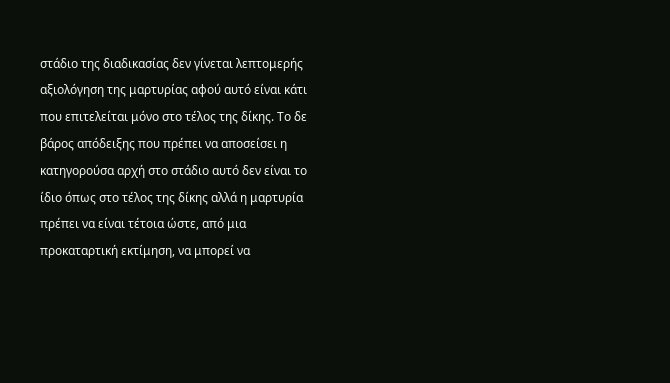στάδιο της διαδικασίας δεν γίνεται λεπτομερής αξιολόγηση της μαρτυρίας αφού αυτό είναι κάτι που επιτελείται μόνο στο τέλος της δίκης. Το δε βάρος απόδειξης που πρέπει να αποσείσει η κατηγορούσα αρχή στο στάδιο αυτό δεν είναι το ίδιο όπως στο τέλος της δίκης αλλά η μαρτυρία πρέπει να είναι τέτοια ώστε, από μια προκαταρτική εκτίμηση, να μπορεί να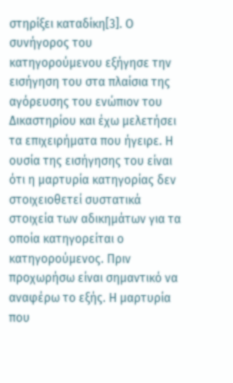στηρίξει καταδίκη[3]. Ο συνήγορος του κατηγορούμενου εξήγησε την εισήγηση του στα πλαίσια της αγόρευσης του ενώπιον του Δικαστηρίου και έχω μελετήσει τα επιχειρήματα που ήγειρε. Η ουσία της εισήγησης του είναι ότι η μαρτυρία κατηγορίας δεν στοιχειοθετεί συστατικά στοιχεία των αδικημάτων για τα οποία κατηγορείται ο κατηγορούμενος. Πριν προχωρήσω είναι σημαντικό να αναφέρω το εξής. Η μαρτυρία που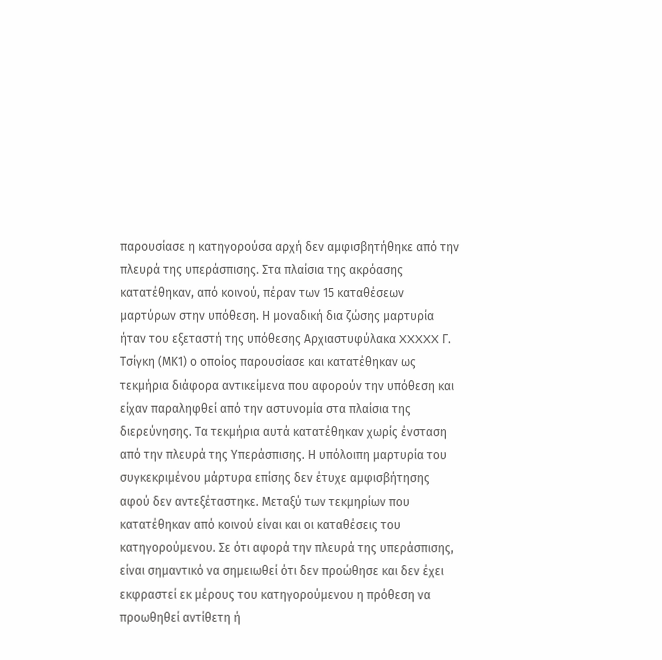παρουσίασε η κατηγορούσα αρχή δεν αμφισβητήθηκε από την πλευρά της υπεράσπισης. Στα πλαίσια της ακρόασης κατατέθηκαν, από κοινού, πέραν των 15 καταθέσεων μαρτύρων στην υπόθεση. Η μοναδική δια ζώσης μαρτυρία ήταν του εξεταστή της υπόθεσης Αρχιαστυφύλακα XXXXX Γ. Τσίγκη (ΜΚ1) ο οποίος παρουσίασε και κατατέθηκαν ως τεκμήρια διάφορα αντικείμενα που αφορούν την υπόθεση και είχαν παραληφθεί από την αστυνομία στα πλαίσια της διερεύνησης. Τα τεκμήρια αυτά κατατέθηκαν χωρίς ένσταση από την πλευρά της Υπεράσπισης. Η υπόλοιπη μαρτυρία του συγκεκριμένου μάρτυρα επίσης δεν έτυχε αμφισβήτησης αφού δεν αντεξέταστηκε. Μεταξύ των τεκμηρίων που κατατέθηκαν από κοινού είναι και οι καταθέσεις του κατηγορούμενου. Σε ότι αφορά την πλευρά της υπεράσπισης, είναι σημαντικό να σημειωθεί ότι δεν προώθησε και δεν έχει εκφραστεί εκ μέρους του κατηγορούμενου η πρόθεση να προωθηθεί αντίθετη ή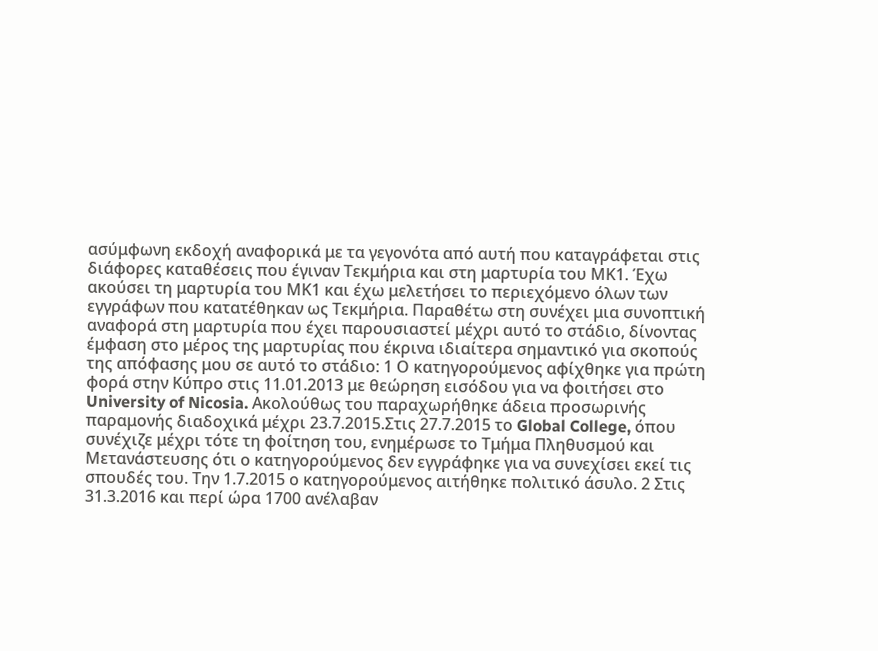ασύμφωνη εκδοχή αναφορικά με τα γεγονότα από αυτή που καταγράφεται στις διάφορες καταθέσεις που έγιναν Τεκμήρια και στη μαρτυρία του ΜΚ1. Έχω ακούσει τη μαρτυρία του ΜΚ1 και έχω μελετήσει το περιεχόμενο όλων των εγγράφων που κατατέθηκαν ως Τεκμήρια. Παραθέτω στη συνέχει μια συνοπτική αναφορά στη μαρτυρία που έχει παρουσιαστεί μέχρι αυτό το στάδιο, δίνοντας έμφαση στο μέρος της μαρτυρίας που έκρινα ιδιαίτερα σημαντικό για σκοπούς της απόφασης μου σε αυτό το στάδιο: 1 Ο κατηγορούμενος αφίχθηκε για πρώτη φορά στην Κύπρο στις 11.01.2013 με θεώρηση εισόδου για να φοιτήσει στο University of Nicosia. Ακολούθως του παραχωρήθηκε άδεια προσωρινής παραμονής διαδοχικά μέχρι 23.7.2015.Στις 27.7.2015 το Global College, όπου συνέχιζε μέχρι τότε τη φοίτηση του, ενημέρωσε το Τμήμα Πληθυσμού και Μετανάστευσης ότι ο κατηγορούμενος δεν εγγράφηκε για να συνεχίσει εκεί τις σπουδές του. Την 1.7.2015 ο κατηγορούμενος αιτήθηκε πολιτικό άσυλο. 2 Στις 31.3.2016 και περί ώρα 1700 ανέλαβαν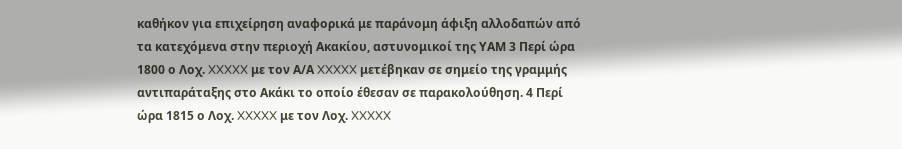καθήκον για επιχείρηση αναφορικά με παράνομη άφιξη αλλοδαπών από τα κατεχόμενα στην περιοχή Ακακίου, αστυνομικοί της ΥΑΜ 3 Περί ώρα 1800 ο Λοχ. XXXXX με τον Α/Α XXXXX μετέβηκαν σε σημείο της γραμμής αντιπαράταξης στο Ακάκι το οποίο έθεσαν σε παρακολούθηση. 4 Περί ώρα 1815 ο Λοχ. XXXXX με τον Λοχ. XXXXX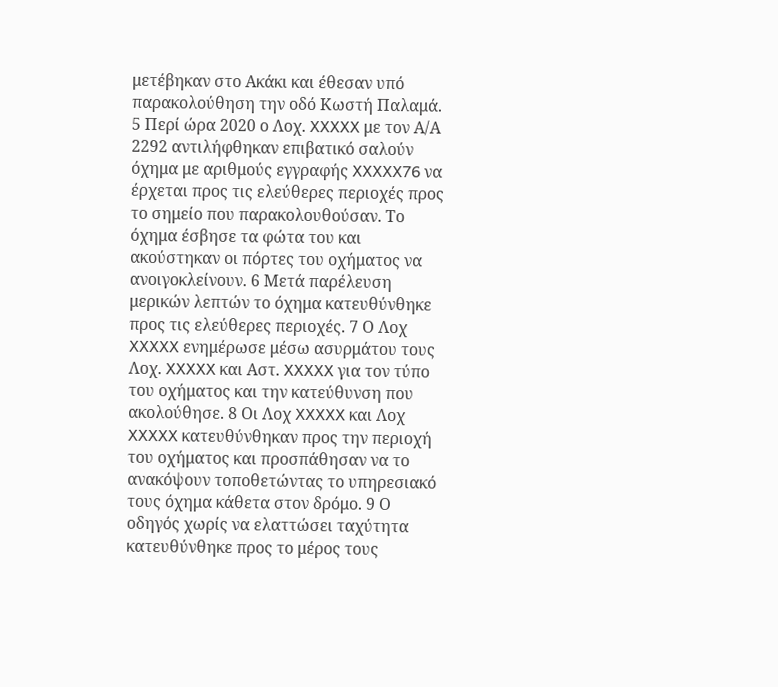μετέβηκαν στο Ακάκι και έθεσαν υπό παρακολούθηση την οδό Κωστή Παλαμά. 5 Περί ώρα 2020 ο Λοχ. XXXXX με τον Α/Α 2292 αντιλήφθηκαν επιβατικό σαλούν όχημα με αριθμούς εγγραφής XXXXX76 να έρχεται προς τις ελεύθερες περιοχές προς το σημείο που παρακολουθούσαν. Το όχημα έσβησε τα φώτα του και ακούστηκαν οι πόρτες του οχήματος να ανοιγοκλείνουν. 6 Μετά παρέλευση μερικών λεπτών το όχημα κατευθύνθηκε προς τις ελεύθερες περιοχές. 7 Ο Λοχ XXXXX ενημέρωσε μέσω ασυρμάτου τους Λοχ. XXXXX και Αστ. XXXXX για τον τύπο του οχήματος και την κατεύθυνση που ακολούθησε. 8 Οι Λοχ XXXXX και Λοχ XXXXX κατευθύνθηκαν προς την περιοχή του οχήματος και προσπάθησαν να το ανακόψουν τοποθετώντας το υπηρεσιακό τους όχημα κάθετα στον δρόμο. 9 Ο οδηγός χωρίς να ελαττώσει ταχύτητα κατευθύνθηκε προς το μέρος τους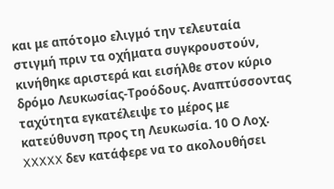και με απότομο ελιγμό την τελευταία στιγμή πριν τα οχήματα συγκρουστούν, κινήθηκε αριστερά και εισήλθε στον κύριο δρόμο Λευκωσίας-Τροόδους. Αναπτύσσοντας ταχύτητα εγκατέλειψε το μέρος με κατεύθυνση προς τη Λευκωσία. 10 Ο Λοχ. XXXXX δεν κατάφερε να το ακολουθήσει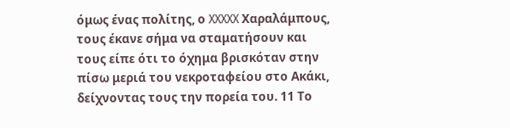όμως ένας πολίτης, ο XXXXX Χαραλάμπους, τους έκανε σήμα να σταματήσουν και τους είπε ότι το όχημα βρισκόταν στην πίσω μεριά του νεκροταφείου στο Ακάκι, δείχνοντας τους την πορεία του. 11 Το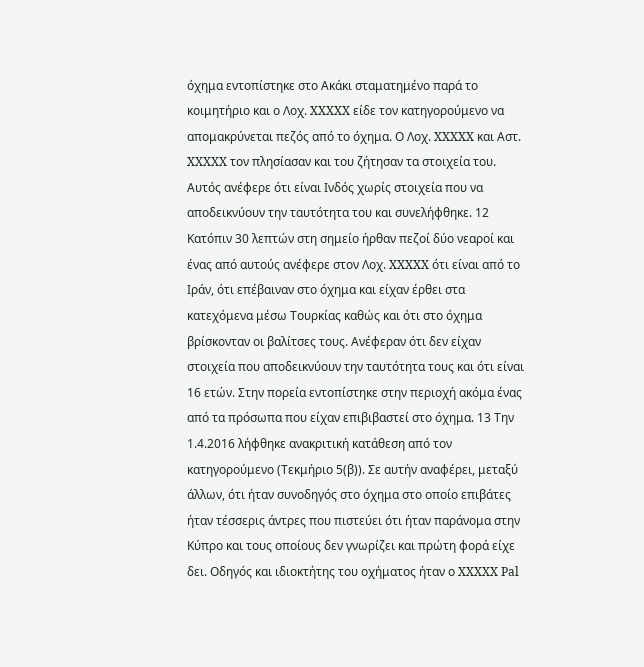όχημα εντοπίστηκε στο Ακάκι σταματημένο παρά το κοιμητήριο και ο Λοχ. XXXXX είδε τον κατηγορούμενο να απομακρύνεται πεζός από το όχημα. Ο Λοχ. XXXXX και Αστ. XXXXX τον πλησίασαν και του ζήτησαν τα στοιχεία του. Αυτός ανέφερε ότι είναι Ινδός χωρίς στοιχεία που να αποδεικνύουν την ταυτότητα του και συνελήφθηκε. 12 Κατόπιν 30 λεπτών στη σημείο ήρθαν πεζοί δύο νεαροί και ένας από αυτούς ανέφερε στον Λοχ. XXXXX ότι είναι από το Ιράν, ότι επέβαιναν στο όχημα και είχαν έρθει στα κατεχόμενα μέσω Τουρκίας καθώς και ότι στο όχημα βρίσκονταν οι βαλίτσες τους. Ανέφεραν ότι δεν είχαν στοιχεία που αποδεικνύουν την ταυτότητα τους και ότι είναι 16 ετών. Στην πορεία εντοπίστηκε στην περιοχή ακόμα ένας από τα πρόσωπα που είχαν επιβιβαστεί στο όχημα. 13 Την 1.4.2016 λήφθηκε ανακριτική κατάθεση από τον κατηγορούμενο (Τεκμήριο 5(β)). Σε αυτήν αναφέρει, μεταξύ άλλων, ότι ήταν συνοδηγός στο όχημα στο οποίο επιβάτες ήταν τέσσερις άντρες που πιστεύει ότι ήταν παράνομα στην Κύπρο και τους οποίους δεν γνωρίζει και πρώτη φορά είχε δει. Οδηγός και ιδιοκτήτης του οχήματος ήταν ο XXXXX Pal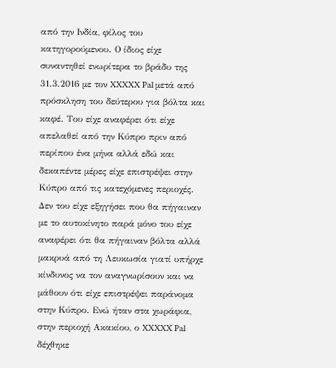από την Ινδία, φίλος του κατηγορούμενου. Ο ίδιος είχε συναντηθεί ενωρίτερα το βράδυ της 31.3.2016 με τον XXXXX Pal μετά από πρόσκληση του δεύτερου για βόλτα και καφέ. Του είχε αναφέρει ότι είχε απελαθεί από την Κύπρο πριν από περίπου ένα μήνα αλλά εδώ και δεκαπέντε μέρες είχε επιστρέψει στην Κύπρο από τις κατεχόμενες περιοχές. Δεν του είχε εξηγήσει που θα πήγαιναν με το αυτοκίνητο παρά μόνο του είχε αναφέρει ότι θα πήγαιναν βόλτα αλλά μακρυά από τη Λευκωσία γιατί υπήρχε κίνδυνος να τον αναγνωρίσουν και να μάθουν ότι είχε επιστρέψει παράνομα στην Κύπρο. Ενώ ήταν στα χωράφια, στην περιοχή Ακακίου, ο XXXXX Pal δέχθηκε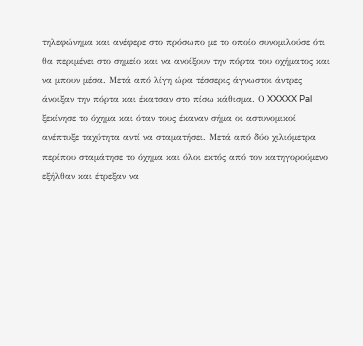τηλεφώνημα και ανέφερε στο πρόσωπο με το οποίο συνομιλούσε ότι θα περιμένει στο σημείο και να ανοίξουν την πόρτα του οχήματος και να μπουν μέσα. Μετά από λίγη ώρα τέσσερις άγνωστοι άντρες άνοιξαν την πόρτα και έκατσαν στο πίσω κάθισμα. Ο XXXXX Pal ξεκίνησε το όχημα και όταν τους έκαναν σήμα οι αστυνομικοί ανέπτυξε ταχύτητα αντί να σταματήσει. Μετά από δύο χιλιόμετρα περίπου σταμάτησε το όχημα και όλοι εκτός από τον κατηγορούμενο εξήλθαν και έτρεξαν να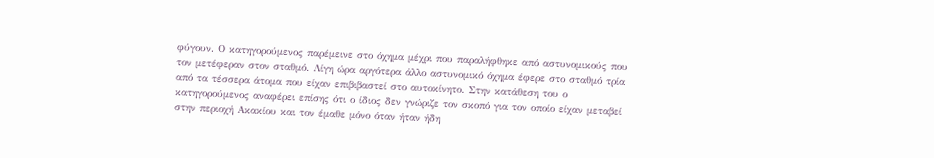φύγουν. Ο κατηγορούμενος παρέμεινε στο όχημα μέχρι που παραλήφθηκε από αστυνομικούς που τον μετέφεραν στον σταθμό. Λίγη ώρα αργότερα άλλο αστυνομικό όχημα έφερε στο σταθμό τρία από τα τέσσερα άτομα που είχαν επιβιβαστεί στο αυτοκίνητο. Στην κατάθεση του ο κατηγορούμενος αναφέρει επίσης ότι ο ίδιος δεν γνώριζε τον σκοπό για τον οποίο είχαν μεταβεί στην περιοχή Ακακίου και τον έμαθε μόνο όταν ήταν ήδη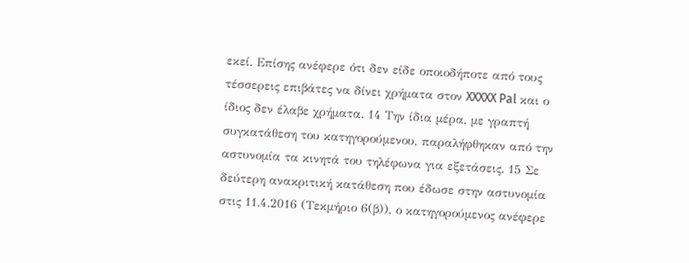εκεί. Επίσης ανέφερε ότι δεν είδε οποιοδήποτε από τους τέσσερεις επιβάτες να δίνει χρήματα στον XXXXX Pal και ο ίδιος δεν έλαβε χρήματα. 14 Την ίδια μέρα, με γραπτή συγκατάθεση του κατηγορούμενου, παραλήφθηκαν από την αστυνομία τα κινητά του τηλέφωνα για εξετάσεις. 15 Σε δεύτερη ανακριτική κατάθεση που έδωσε στην αστυνομία στις 11.4.2016 (Τεκμήριο 6(β)), ο κατηγορούμενος ανέφερε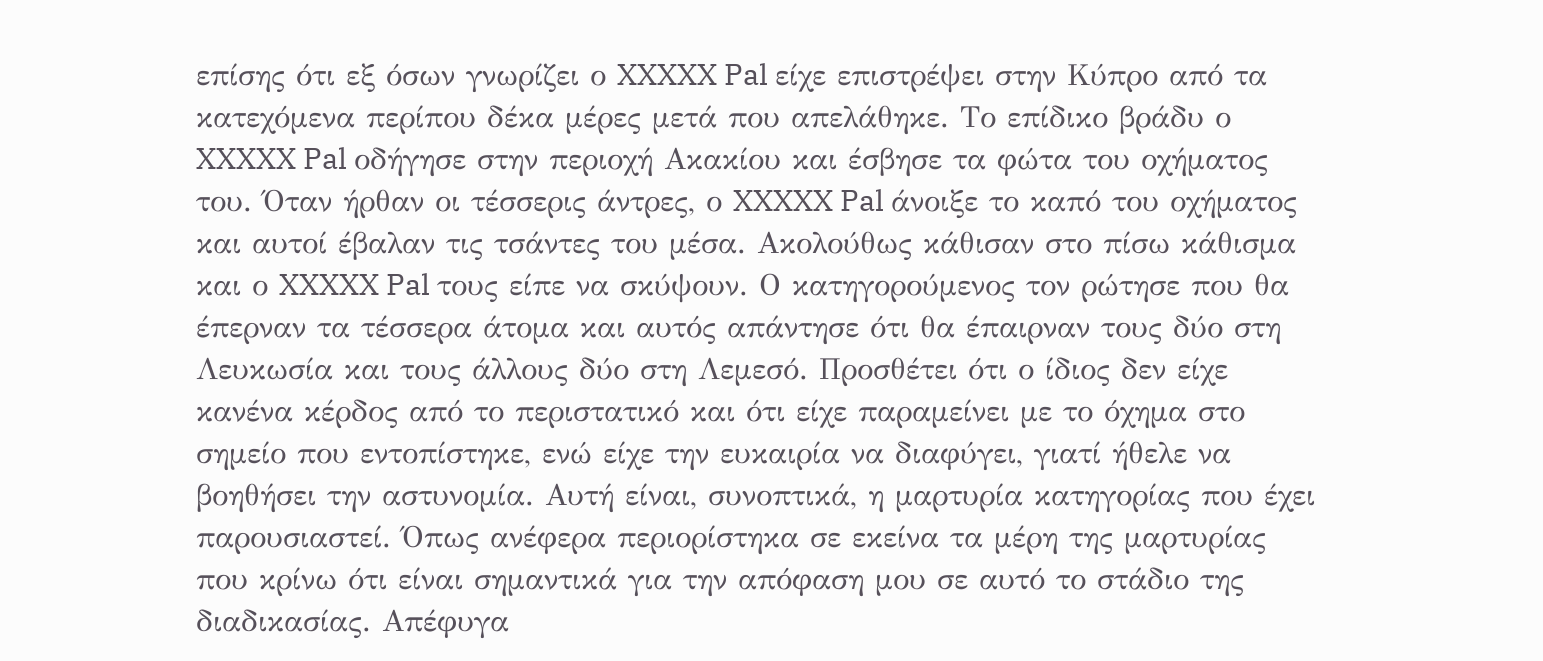επίσης ότι εξ όσων γνωρίζει ο XXXXX Pal είχε επιστρέψει στην Κύπρο από τα κατεχόμενα περίπου δέκα μέρες μετά που απελάθηκε. Το επίδικο βράδυ ο XXXXX Pal οδήγησε στην περιοχή Ακακίου και έσβησε τα φώτα του οχήματος του. Όταν ήρθαν οι τέσσερις άντρες, ο XXXXX Pal άνοιξε το καπό του οχήματος και αυτοί έβαλαν τις τσάντες του μέσα. Ακολούθως κάθισαν στο πίσω κάθισμα και ο XXXXX Pal τους είπε να σκύψουν. Ο κατηγορούμενος τον ρώτησε που θα έπερναν τα τέσσερα άτομα και αυτός απάντησε ότι θα έπαιρναν τους δύο στη Λευκωσία και τους άλλους δύο στη Λεμεσό. Προσθέτει ότι ο ίδιος δεν είχε κανένα κέρδος από το περιστατικό και ότι είχε παραμείνει με το όχημα στο σημείο που εντοπίστηκε, ενώ είχε την ευκαιρία να διαφύγει, γιατί ήθελε να βοηθήσει την αστυνομία. Αυτή είναι, συνοπτικά, η μαρτυρία κατηγορίας που έχει παρουσιαστεί. Όπως ανέφερα περιορίστηκα σε εκείνα τα μέρη της μαρτυρίας που κρίνω ότι είναι σημαντικά για την απόφαση μου σε αυτό το στάδιο της διαδικασίας. Απέφυγα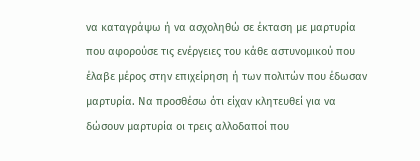να καταγράψω ή να ασχοληθώ σε έκταση με μαρτυρία που αφορούσε τις ενέργειες του κάθε αστυνομικού που έλαβε μέρος στην επιχείρηση ή των πολιτών που έδωσαν μαρτυρία. Να προσθέσω ότι είχαν κλητευθεί για να δώσουν μαρτυρία οι τρεις αλλοδαποί που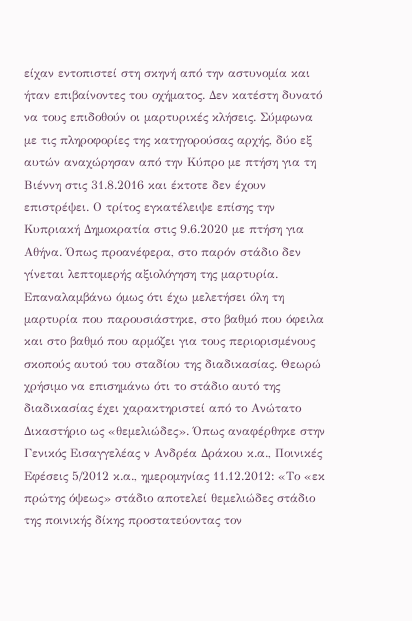είχαν εντοπιστεί στη σκηνή από την αστυνομία και ήταν επιβαίνοντες του οχήματος. Δεν κατέστη δυνατό να τους επιδοθούν οι μαρτυρικές κλήσεις. Σύμφωνα με τις πληροφορίες της κατηγορούσας αρχής, δύο εξ αυτών αναχώρησαν από την Κύπρο με πτήση για τη Βιέννη στις 31.8.2016 και έκτοτε δεν έχουν επιστρέψει. Ο τρίτος εγκατέλειψε επίσης την Κυπριακή Δημοκρατία στις 9.6.2020 με πτήση για Αθήνα. Όπως προανέφερα, στο παρόν στάδιο δεν γίνεται λεπτομερής αξιολόγηση της μαρτυρία. Επαναλαμβάνω όμως ότι έχω μελετήσει όλη τη μαρτυρία που παρουσιάστηκε, στο βαθμό που όφειλα και στο βαθμό που αρμόζει για τους περιορισμένους σκοπούς αυτού του σταδίου της διαδικασίας. Θεωρώ χρήσιμο να επισημάνω ότι το στάδιο αυτό της διαδικασίας έχει χαρακτηριστεί από το Ανώτατο Δικαστήριο ως «θεμελιώδες». Όπως αναφέρθηκε στην Γενικός Εισαγγελέας ν Ανδρέα Δράκου κ.α., Ποινικές Εφέσεις 5/2012 κ.α., ημερομηνίας 11.12.2012: «Το «εκ πρώτης όψεως» στάδιο αποτελεί θεμελιώδες στάδιο της ποινικής δίκης προστατεύοντας τον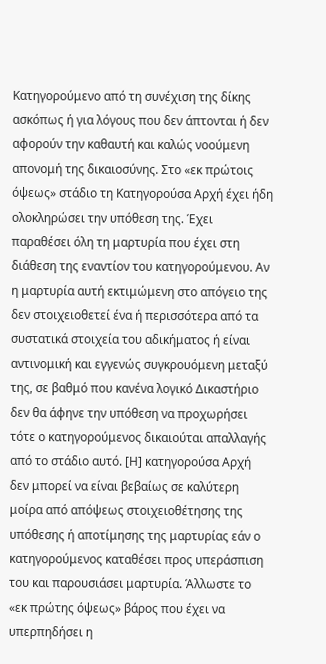Κατηγορούμενο από τη συνέχιση της δίκης ασκόπως ή για λόγους που δεν άπτονται ή δεν αφορούν την καθαυτή και καλώς νοούμενη απονομή της δικαιοσύνης. Στο «εκ πρώτοις όψεως» στάδιο τη Κατηγορούσα Αρχή έχει ήδη ολοκληρώσει την υπόθεση της. Έχει παραθέσει όλη τη μαρτυρία που έχει στη διάθεση της εναντίον του κατηγορούμενου. Αν η μαρτυρία αυτή εκτιμώμενη στο απόγειο της δεν στοιχειοθετεί ένα ή περισσότερα από τα συστατικά στοιχεία του αδικήματος ή είναι αντινομική και εγγενώς συγκρουόμενη μεταξύ της, σε βαθμό που κανένα λογικό Δικαστήριο δεν θα άφηνε την υπόθεση να προχωρήσει τότε ο κατηγορούμενος δικαιούται απαλλαγής από το στάδιο αυτό. [Η] κατηγορούσα Αρχή δεν μπορεί να είναι βεβαίως σε καλύτερη μοίρα από απόψεως στοιχειοθέτησης της υπόθεσης ή αποτίμησης της μαρτυρίας εάν ο κατηγορούμενος καταθέσει προς υπεράσπιση του και παρουσιάσει μαρτυρία. Άλλωστε το «εκ πρώτης όψεως» βάρος που έχει να υπερπηδήσει η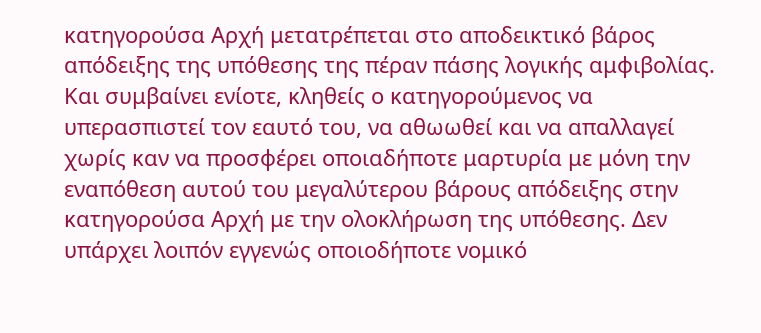κατηγορούσα Αρχή μετατρέπεται στο αποδεικτικό βάρος απόδειξης της υπόθεσης της πέραν πάσης λογικής αμφιβολίας. Και συμβαίνει ενίοτε, κληθείς ο κατηγορούμενος να υπερασπιστεί τον εαυτό του, να αθωωθεί και να απαλλαγεί χωρίς καν να προσφέρει οποιαδήποτε μαρτυρία με μόνη την εναπόθεση αυτού του μεγαλύτερου βάρους απόδειξης στην κατηγορούσα Αρχή με την ολοκλήρωση της υπόθεσης. Δεν υπάρχει λοιπόν εγγενώς οποιοδήποτε νομικό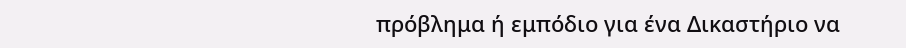πρόβλημα ή εμπόδιο για ένα Δικαστήριο να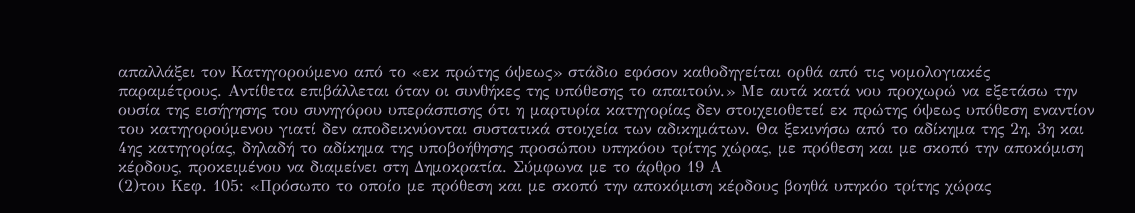απαλλάξει τον Κατηγορούμενο από το «εκ πρώτης όψεως» στάδιο εφόσον καθοδηγείται ορθά από τις νομολογιακές παραμέτρους. Αντίθετα επιβάλλεται όταν οι συνθήκες της υπόθεσης το απαιτούν.» Με αυτά κατά νου προχωρώ να εξετάσω την ουσία της εισήγησης του συνηγόρου υπεράσπισης ότι η μαρτυρία κατηγορίας δεν στοιχειοθετεί εκ πρώτης όψεως υπόθεση εναντίον του κατηγορούμενου γιατί δεν αποδεικνύονται συστατικά στοιχεία των αδικημάτων. Θα ξεκινήσω από το αδίκημα της 2η, 3η και 4ης κατηγορίας, δηλαδή το αδίκημα της υποβοήθησης προσώπου υπηκόου τρίτης χώρας, με πρόθεση και με σκοπό την αποκόμιση κέρδους, προκειμένου να διαμείνει στη Δημοκρατία. Σύμφωνα με το άρθρο 19 Α
(2)του Κεφ. 105: «Πρόσωπο το οποίο με πρόθεση και με σκοπό την αποκόμιση κέρδους βοηθά υπηκόο τρίτης χώρας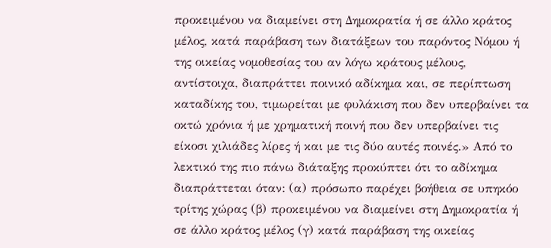προκειμένου να διαμείνει στη Δημοκρατία ή σε άλλο κράτος μέλος, κατά παράβαση των διατάξεων του παρόντος Νόμου ή της οικείας νομοθεσίας του αν λόγω κράτους μέλους, αντίστοιχα, διαπράττει ποινικό αδίκημα και, σε περίπτωση καταδίκης του, τιμωρείται με φυλάκιση που δεν υπερβαίνει τα οκτώ χρόνια ή με χρηματική ποινή που δεν υπερβαίνει τις είκοσι χιλιάδες λίρες ή και με τις δύο αυτές ποινές.» Από το λεκτικό της πιο πάνω διάταξης προκύπτει ότι το αδίκημα διαπράττεται όταν: (α) πρόσωπο παρέχει βοήθεια σε υπηκόο τρίτης χώρας (β) προκειμένου να διαμείνει στη Δημοκρατία ή σε άλλο κράτος μέλος (γ) κατά παράβαση της οικείας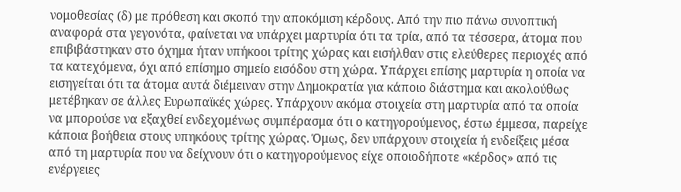νομοθεσίας (δ) με πρόθεση και σκοπό την αποκόμιση κέρδους. Από την πιο πάνω συνοπτική αναφορά στα γεγονότα, φαίνεται να υπάρχει μαρτυρία ότι τα τρία, από τα τέσσερα, άτομα που επιβιβάστηκαν στο όχημα ήταν υπήκοοι τρίτης χώρας και εισήλθαν στις ελεύθερες περιοχές από τα κατεχόμενα, όχι από επίσημο σημείο εισόδου στη χώρα. Υπάρχει επίσης μαρτυρία η οποία να εισηγείται ότι τα άτομα αυτά διέμειναν στην Δημοκρατία για κάποιο διάστημα και ακολούθως μετέβηκαν σε άλλες Ευρωπαϊκές χώρες. Υπάρχουν ακόμα στοιχεία στη μαρτυρία από τα οποία να μπορούσε να εξαχθεί ενδεχομένως συμπέρασμα ότι ο κατηγορούμενος, έστω έμμεσα, παρείχε κάποια βοήθεια στους υπηκόους τρίτης χώρας. Όμως, δεν υπάρχουν στοιχεία ή ενδείξεις μέσα από τη μαρτυρία που να δείχνουν ότι ο κατηγορούμενος είχε οποιοδήποτε «κέρδος» από τις ενέργειες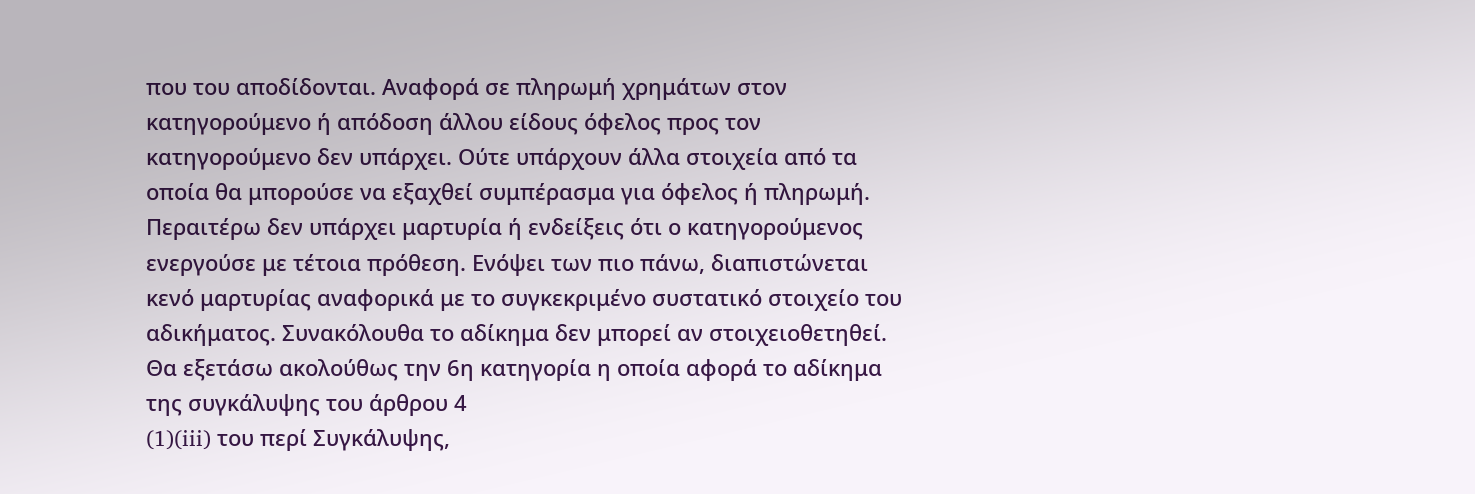που του αποδίδονται. Αναφορά σε πληρωμή χρημάτων στον κατηγορούμενο ή απόδοση άλλου είδους όφελος προς τον κατηγορούμενο δεν υπάρχει. Ούτε υπάρχουν άλλα στοιχεία από τα οποία θα μπορούσε να εξαχθεί συμπέρασμα για όφελος ή πληρωμή. Περαιτέρω δεν υπάρχει μαρτυρία ή ενδείξεις ότι ο κατηγορούμενος ενεργούσε με τέτοια πρόθεση. Ενόψει των πιο πάνω, διαπιστώνεται κενό μαρτυρίας αναφορικά με το συγκεκριμένο συστατικό στοιχείο του αδικήματος. Συνακόλουθα το αδίκημα δεν μπορεί αν στοιχειοθετηθεί. Θα εξετάσω ακολούθως την 6η κατηγορία η οποία αφορά το αδίκημα της συγκάλυψης του άρθρου 4
(1)(iii) του περί Συγκάλυψης,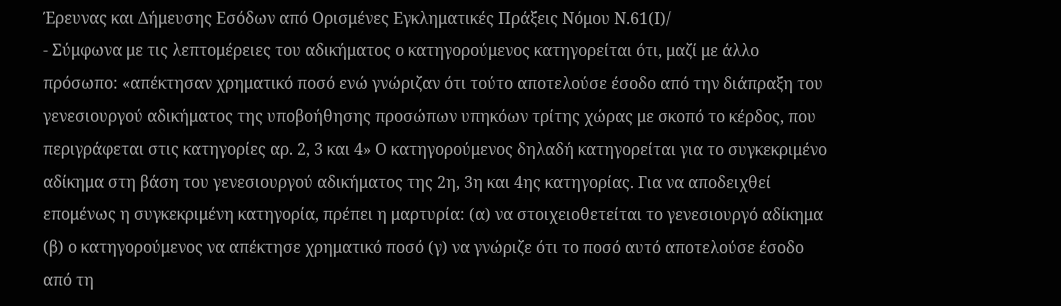Έρευνας και Δήμευσης Εσόδων από Ορισμένες Εγκληματικές Πράξεις Νόμου Ν.61(Ι)/
- Σύμφωνα με τις λεπτομέρειες του αδικήματος ο κατηγορούμενος κατηγορείται ότι, μαζί με άλλο πρόσωπο: «απέκτησαν χρηματικό ποσό ενώ γνώριζαν ότι τούτο αποτελούσε έσοδο από την διάπραξη του γενεσιουργού αδικήματος της υποβοήθησης προσώπων υπηκόων τρίτης χώρας με σκοπό το κέρδος, που περιγράφεται στις κατηγορίες αρ. 2, 3 και 4» Ο κατηγορούμενος δηλαδή κατηγορείται για το συγκεκριμένο αδίκημα στη βάση του γενεσιουργού αδικήματος της 2η, 3η και 4ης κατηγορίας. Για να αποδειχθεί επομένως η συγκεκριμένη κατηγορία, πρέπει η μαρτυρία: (α) να στοιχειοθετείται το γενεσιουργό αδίκημα (β) ο κατηγορούμενος να απέκτησε χρηματικό ποσό (γ) να γνώριζε ότι το ποσό αυτό αποτελούσε έσοδο από τη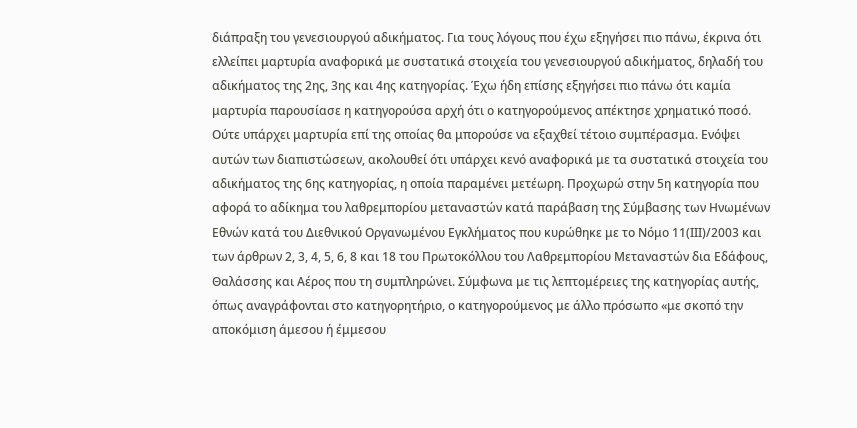διάπραξη του γενεσιουργού αδικήματος. Για τους λόγους που έχω εξηγήσει πιο πάνω, έκρινα ότι ελλείπει μαρτυρία αναφορικά με συστατικά στοιχεία του γενεσιουργού αδικήματος, δηλαδή του αδικήματος της 2ης, 3ης και 4ης κατηγορίας. Έχω ήδη επίσης εξηγήσει πιο πάνω ότι καμία μαρτυρία παρουσίασε η κατηγορούσα αρχή ότι ο κατηγορούμενος απέκτησε χρηματικό ποσό. Ούτε υπάρχει μαρτυρία επί της οποίας θα μπορούσε να εξαχθεί τέτοιο συμπέρασμα. Ενόψει αυτών των διαπιστώσεων, ακολουθεί ότι υπάρχει κενό αναφορικά με τα συστατικά στοιχεία του αδικήματος της 6ης κατηγορίας, η οποία παραμένει μετέωρη. Προχωρώ στην 5η κατηγορία που αφορά το αδίκημα του λαθρεμπορίου μεταναστών κατά παράβαση της Σύμβασης των Ηνωμένων Εθνών κατά του Διεθνικού Οργανωμένου Εγκλήματος που κυρώθηκε με το Νόμο 11(ΙΙΙ)/2003 και των άρθρων 2, 3, 4, 5, 6, 8 και 18 του Πρωτοκόλλου του Λαθρεμπορίου Μεταναστών δια Εδάφους, Θαλάσσης και Αέρος που τη συμπληρώνει. Σύμφωνα με τις λεπτομέρειες της κατηγορίας αυτής, όπως αναγράφονται στο κατηγορητήριο, ο κατηγορούμενος με άλλο πρόσωπο «με σκοπό την αποκόμιση άμεσου ή έμμεσου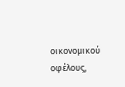οικονομικού οφέλους,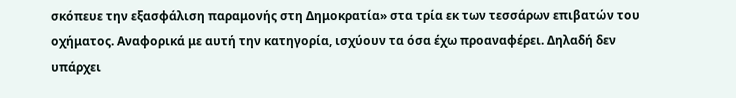σκόπευε την εξασφάλιση παραμονής στη Δημοκρατία» στα τρία εκ των τεσσάρων επιβατών του οχήματος. Αναφορικά με αυτή την κατηγορία, ισχύουν τα όσα έχω προαναφέρει. Δηλαδή δεν υπάρχει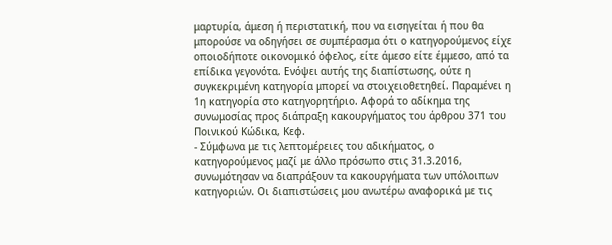μαρτυρία, άμεση ή περιστατική, που να εισηγείται ή που θα μπορούσε να οδηγήσει σε συμπέρασμα ότι ο κατηγορούμενος είχε οποιοδήποτε οικονομικό όφελος, είτε άμεσο είτε έμμεσο, από τα επίδικα γεγονότα. Ενόψει αυτής της διαπίστωσης, ούτε η συγκεκριμένη κατηγορία μπορεί να στοιχειοθετηθεί. Παραμένει η 1η κατηγορία στο κατηγορητήριο. Αφορά το αδίκημα της συνωμοσίας προς διάπραξη κακουργήματος του άρθρου 371 του Ποινικού Κώδικα, Κεφ.
- Σύμφωνα με τις λεπτομέρειες του αδικήματος, ο κατηγορούμενος μαζί με άλλο πρόσωπο στις 31.3.2016, συνωμότησαν να διαπράξουν τα κακουργήματα των υπόλοιπων κατηγοριών. Οι διαπιστώσεις μου ανωτέρω αναφορικά με τις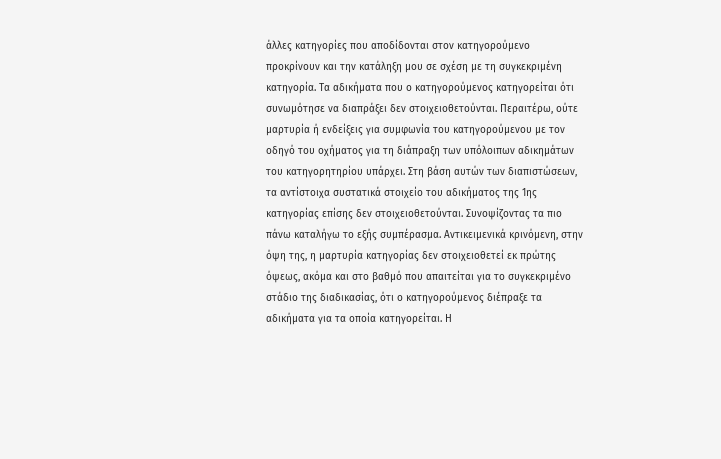άλλες κατηγορίες που αποδίδονται στον κατηγορούμενο προκρίνουν και την κατάληξη μου σε σχέση με τη συγκεκριμένη κατηγορία. Τα αδικήματα που ο κατηγορούμενος κατηγορείται ότι συνωμότησε να διαπράξει δεν στοιχειοθετούνται. Περαιτέρω, ούτε μαρτυρία ή ενδείξεις για συμφωνία του κατηγορούμενου με τον οδηγό του οχήματος για τη διάπραξη των υπόλοιπων αδικημάτων του κατηγορητηρίου υπάρχει. Στη βάση αυτών των διαπιστώσεων, τα αντίστοιχα συστατικά στοιχείο του αδικήματος της 1ης κατηγορίας επίσης δεν στοιχειοθετούνται. Συνοψίζοντας τα πιο πάνω καταλήγω το εξής συμπέρασμα. Αντικειμενικά κρινόμενη, στην όψη της, η μαρτυρία κατηγορίας δεν στοιχειοθετεί εκ πρώτης όψεως, ακόμα και στο βαθμό που απαιτείται για το συγκεκριμένο στάδιο της διαδικασίας, ότι ο κατηγορούμενος διέπραξε τα αδικήματα για τα οποία κατηγορείται. Η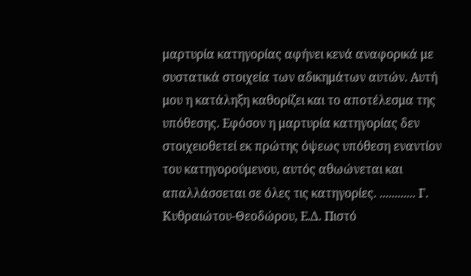μαρτυρία κατηγορίας αφήνει κενά αναφορικά με συστατικά στοιχεία των αδικημάτων αυτών. Αυτή μου η κατάληξη καθορίζει και το αποτέλεσμα της υπόθεσης. Εφόσον η μαρτυρία κατηγορίας δεν στοιχειοθετεί εκ πρώτης όψεως υπόθεση εναντίον του κατηγορούμενου, αυτός αθωώνεται και απαλλάσσεται σε όλες τις κατηγορίες. ............ Γ. Κυθραιώτου-Θεοδώρου, Ε.Δ. Πιστό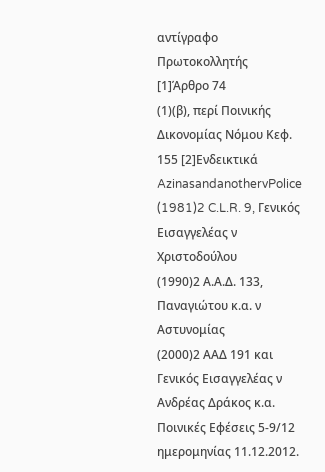αντίγραφο Πρωτοκολλητής [1]Άρθρο 74
(1)(β), περί Ποινικής Δικονομίας Νόμου Κεφ. 155 [2]Ενδεικτικά AzinasandanothervPolice
(1981)2 C.L.R. 9, Γενικός Εισαγγελέας ν Χριστοδούλου
(1990)2 Α.Α.Δ. 133, Παναγιώτου κ.α. ν Αστυνομίας
(2000)2 ΑΑΔ 191 και Γενικός Εισαγγελέας ν Ανδρέας Δράκος κ.α. Ποινικές Εφέσεις 5-9/12 ημερομηνίας 11.12.2012.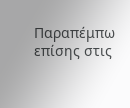Παραπέμπω επίσης στις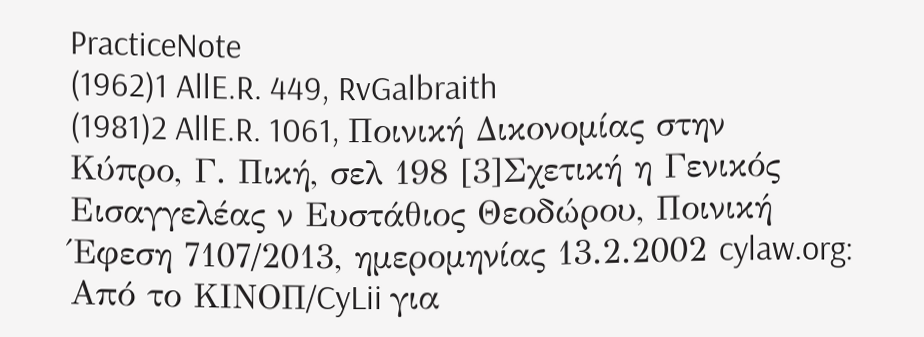PracticeNote
(1962)1 AllE.R. 449, RvGalbraith
(1981)2 AllE.R. 1061, Ποινική Δικονομίας στην Κύπρο, Γ. Πική, σελ 198 [3]Σχετική η Γενικός Εισαγγελέας ν Ευστάθιος Θεοδώρου, Ποινική Έφεση 7107/2013, ημερομηνίας 13.2.2002 cylaw.org: Από το ΚΙΝOΠ/CyLii για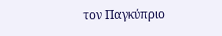τον Παγκύπριο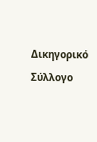Δικηγορικό Σύλλογο